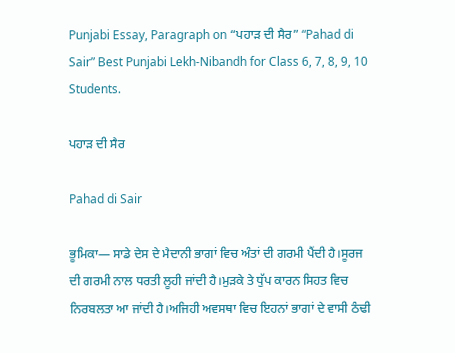Punjabi Essay, Paragraph on “ਪਹਾੜ ਦੀ ਸੈਰ” “Pahad di Sair” Best Punjabi Lekh-Nibandh for Class 6, 7, 8, 9, 10 Students.

ਪਹਾੜ ਦੀ ਸੈਰ

Pahad di Sair

ਭੂਮਿਕਾ— ਸਾਡੇ ਦੇਸ ਦੇ ਮੈਦਾਨੀ ਭਾਗਾਂ ਵਿਚ ਅੰਤਾਂ ਦੀ ਗਰਮੀ ਪੈਂਦੀ ਹੈ।ਸੂਰਜ ਦੀ ਗਰਮੀ ਨਾਲ ਧਰਤੀ ਲੂਹੀ ਜਾਂਦੀ ਹੈ।ਮੁੜਕੇ ਤੇ ਧੁੱਪ ਕਾਰਨ ਸਿਹਤ ਵਿਚ ਨਿਰਬਲਤਾ ਆ ਜਾਂਦੀ ਹੈ।ਅਜਿਹੀ ਅਵਸਥਾ ਵਿਚ ਇਹਨਾਂ ਭਾਗਾਂ ਦੇ ਵਾਸੀ ਠੰਢੀ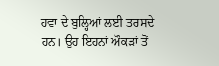ਹਵਾ ਦੇ ਬੁਲ੍ਹਿਆਂ ਲਈ ਤਰਸਦੇ ਹਨ। ਉਹ ਇਹਨਾਂ ਔਕੜਾਂ ਤੋਂ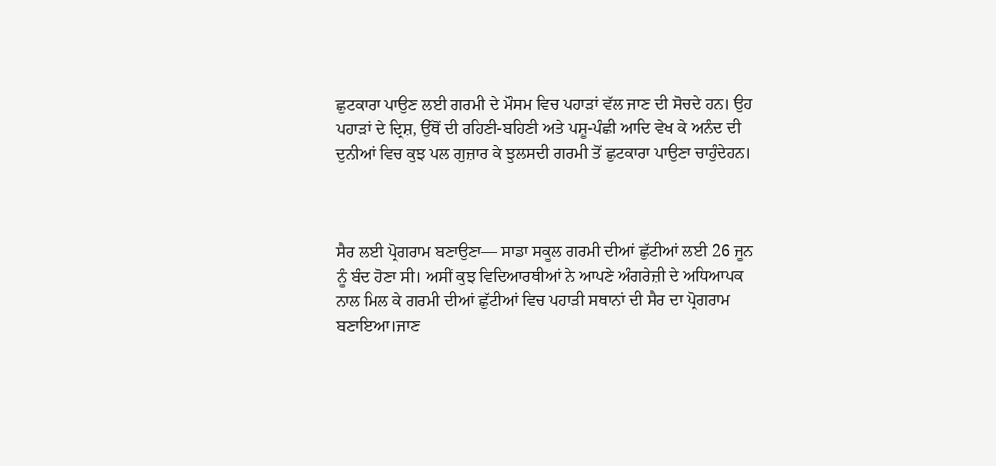ਛੁਟਕਾਰਾ ਪਾਉਣ ਲਈ ਗਰਮੀ ਦੇ ਮੌਸਮ ਵਿਚ ਪਹਾੜਾਂ ਵੱਲ ਜਾਣ ਦੀ ਸੋਚਦੇ ਹਨ। ਉਹ ਪਹਾੜਾਂ ਦੇ ਦ੍ਰਿਸ਼, ਉੱਥੋਂ ਦੀ ਰਹਿਣੀ-ਬਹਿਣੀ ਅਤੇ ਪਸ਼ੂ-ਪੰਛੀ ਆਦਿ ਵੇਖ ਕੇ ਅਨੰਦ ਦੀ ਦੁਨੀਆਂ ਵਿਚ ਕੁਝ ਪਲ ਗੁਜ਼ਾਰ ਕੇ ਝੁਲਸਦੀ ਗਰਮੀ ਤੋਂ ਛੁਟਕਾਰਾ ਪਾਉਣਾ ਚਾਹੁੰਦੇਹਨ।



ਸੈਰ ਲਈ ਪ੍ਰੋਗਰਾਮ ਬਣਾਉਣਾ— ਸਾਡਾ ਸਕੂਲ ਗਰਮੀ ਦੀਆਂ ਛੁੱਟੀਆਂ ਲਈ 26 ਜੂਨ ਨੂੰ ਬੰਦ ਹੋਣਾ ਸੀ। ਅਸੀਂ ਕੁਝ ਵਿਦਿਆਰਥੀਆਂ ਨੇ ਆਪਣੇ ਅੰਗਰੇਜ਼ੀ ਦੇ ਅਧਿਆਪਕ ਨਾਲ ਮਿਲ ਕੇ ਗਰਮੀ ਦੀਆਂ ਛੁੱਟੀਆਂ ਵਿਚ ਪਹਾੜੀ ਸਥਾਨਾਂ ਦੀ ਸੈਰ ਦਾ ਪ੍ਰੋਗਰਾਮ ਬਣਾਇਆ।ਜਾਣ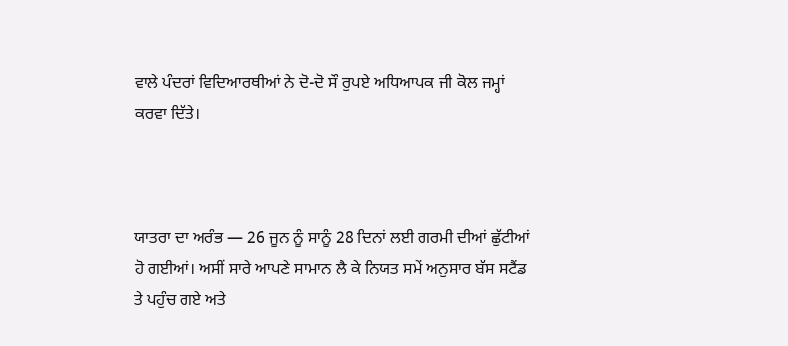ਵਾਲੇ ਪੰਦਰਾਂ ਵਿਦਿਆਰਥੀਆਂ ਨੇ ਦੋ-ਦੋ ਸੌ ਰੁਪਏ ਅਧਿਆਪਕ ਜੀ ਕੋਲ ਜਮ੍ਹਾਂ ਕਰਵਾ ਦਿੱਤੇ।



ਯਾਤਰਾ ਦਾ ਅਰੰਭ — 26 ਜੂਨ ਨੂੰ ਸਾਨੂੰ 28 ਦਿਨਾਂ ਲਈ ਗਰਮੀ ਦੀਆਂ ਛੁੱਟੀਆਂ ਹੋ ਗਈਆਂ। ਅਸੀਂ ਸਾਰੇ ਆਪਣੇ ਸਾਮਾਨ ਲੈ ਕੇ ਨਿਯਤ ਸਮੇਂ ਅਨੁਸਾਰ ਬੱਸ ਸਟੈਂਡ ਤੇ ਪਹੁੰਚ ਗਏ ਅਤੇ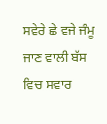ਸਵੇਰੇ ਛੇ ਵਜੇ ਜੰਮੂ ਜਾਣ ਵਾਲੀ ਬੱਸ ਵਿਚ ਸਵਾਰ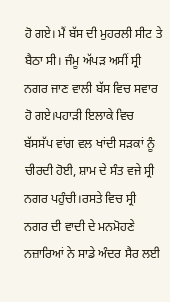ਹੋ ਗਏ। ਮੈਂ ਬੱਸ ਦੀ ਮੁਹਰਲੀ ਸੀਟ ਤੇ ਬੈਠਾ ਸੀ। ਜੰਮੂ ਅੱਪੜ ਅਸੀਂ ਸ੍ਰੀ ਨਗਰ ਜਾਣ ਵਾਲੀ ਬੱਸ ਵਿਚ ਸਵਾਰ ਹੋ ਗਏ।ਪਹਾੜੀ ਇਲਾਕੇ ਵਿਚ ਬੱਸਸੱਪ ਵਾਂਗ ਵਲ ਖਾਂਦੀ ਸੜਕਾਂ ਨੂੰ ਚੀਰਦੀ ਹੋਈ, ਸ਼ਾਮ ਦੇ ਸੰਤ ਵਜੇ ਸ੍ਰੀ ਨਗਰ ਪਹੁੰਚੀ।ਰਸਤੇ ਵਿਚ ਸ੍ਰੀ ਨਗਰ ਦੀ ਵਾਦੀ ਦੇ ਮਨਮੋਹਣੇ ਨਜ਼ਾਰਿਆਂ ਨੇ ਸਾਡੇ ਅੰਦਰ ਸੈਰ ਲਈ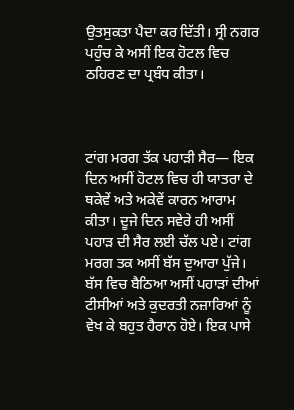ਉਤਸੁਕਤਾ ਪੈਦਾ ਕਰ ਦਿੱਤੀ। ਸ੍ਰੀ ਨਗਰ ਪਹੁੰਚ ਕੇ ਅਸੀਂ ਇਕ ਹੋਟਲ ਵਿਚ ਠਹਿਰਣ ਦਾ ਪ੍ਰਬੰਧ ਕੀਤਾ।



ਟਾਂਗ ਮਰਗ ਤੱਕ ਪਹਾੜੀ ਸੈਰ— ਇਕ ਦਿਨ ਅਸੀਂ ਹੋਟਲ ਵਿਚ ਹੀ ਯਾਤਰਾ ਦੇ ਥਕੇਵੇਂ ਅਤੇ ਅਕੇਵੇਂ ਕਾਰਨ ਆਰਾਮ ਕੀਤਾ। ਦੂਜੇ ਦਿਨ ਸਵੇਰੇ ਹੀ ਅਸੀਂ ਪਹਾੜ ਦੀ ਸੈਰ ਲਈ ਚੱਲ ਪਏ। ਟਾਂਗ ਮਰਗ ਤਕ ਅਸੀਂ ਬੱਸ ਦੁਆਰਾ ਪੁੱਜੇ। ਬੱਸ ਵਿਚ ਬੈਠਿਆ ਅਸੀਂ ਪਹਾੜਾਂ ਦੀਆਂ ਟੀਸੀਆਂ ਅਤੇ ਕੁਦਰਤੀ ਨਜ਼ਾਰਿਆਂ ਨੂੰ ਵੇਖ ਕੇ ਬਹੁਤ ਹੈਰਾਨ ਹੋਏ। ਇਕ ਪਾਸੇ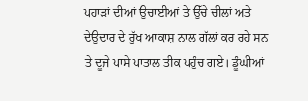ਪਹਾੜਾਂ ਦੀਆਂ ਉਚਾਈਆਂ ਤੇ ਉੱਚੇ ਚੀਲਾਂ ਅਤੇ ਦੇਉਦਾਰ ਦੇ ਰੁੱਖ ਆਕਾਸ਼ ਨਾਲ ਗੱਲਾਂ ਕਰ ਰਹੇ ਸਨ ਤੇ ਦੂਜੇ ਪਾਸੇ ਪਾਤਾਲ ਤੀਕ ਪਹੁੰਚ ਗਏ। ਡੂੰਘੀਆਂ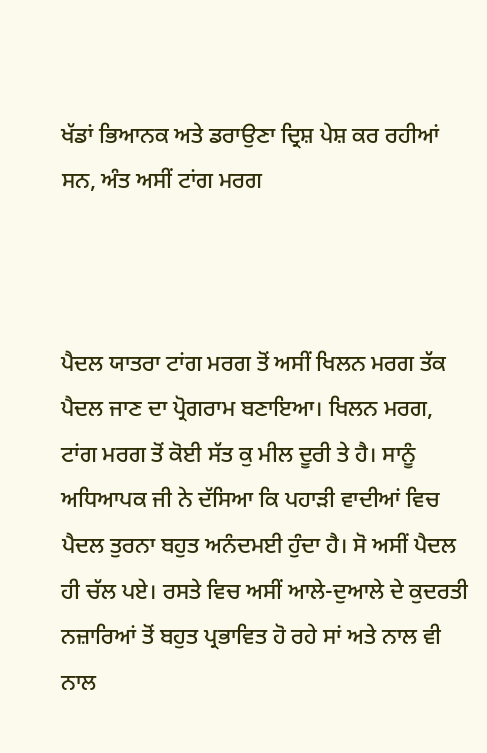ਖੱਡਾਂ ਭਿਆਨਕ ਅਤੇ ਡਰਾਉਣਾ ਦ੍ਰਿਸ਼ ਪੇਸ਼ ਕਰ ਰਹੀਆਂ ਸਨ, ਅੰਤ ਅਸੀਂ ਟਾਂਗ ਮਰਗ



ਪੈਦਲ ਯਾਤਰਾ ਟਾਂਗ ਮਰਗ ਤੋਂ ਅਸੀਂ ਖਿਲਨ ਮਰਗ ਤੱਕ ਪੈਦਲ ਜਾਣ ਦਾ ਪ੍ਰੋਗਰਾਮ ਬਣਾਇਆ। ਖਿਲਨ ਮਰਗ, ਟਾਂਗ ਮਰਗ ਤੋਂ ਕੋਈ ਸੱਤ ਕੁ ਮੀਲ ਦੂਰੀ ਤੇ ਹੈ। ਸਾਨੂੰ ਅਧਿਆਪਕ ਜੀ ਨੇ ਦੱਸਿਆ ਕਿ ਪਹਾੜੀ ਵਾਦੀਆਂ ਵਿਚ ਪੈਦਲ ਤੁਰਨਾ ਬਹੁਤ ਅਨੰਦਮਈ ਹੁੰਦਾ ਹੈ। ਸੋ ਅਸੀਂ ਪੈਦਲ ਹੀ ਚੱਲ ਪਏ। ਰਸਤੇ ਵਿਚ ਅਸੀਂ ਆਲੇ-ਦੁਆਲੇ ਦੇ ਕੁਦਰਤੀ ਨਜ਼ਾਰਿਆਂ ਤੋਂ ਬਹੁਤ ਪ੍ਰਭਾਵਿਤ ਹੋ ਰਹੇ ਸਾਂ ਅਤੇ ਨਾਲ ਵੀ ਨਾਲ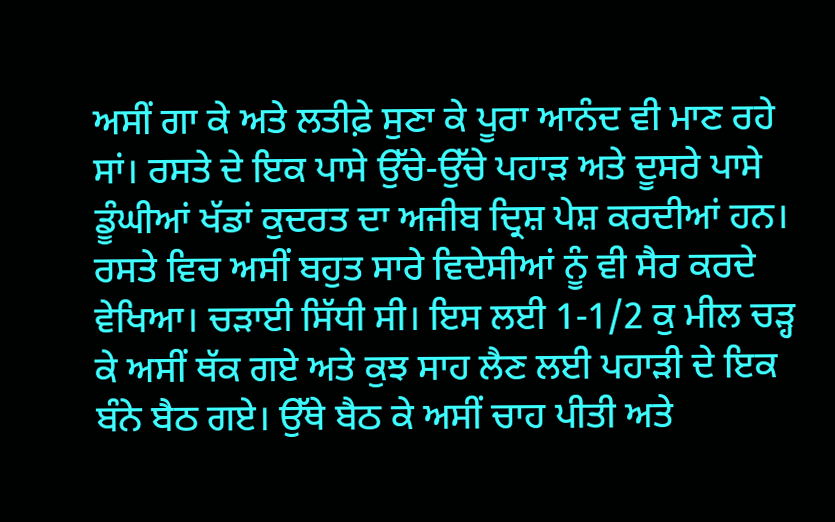ਅਸੀਂ ਗਾ ਕੇ ਅਤੇ ਲਤੀਫ਼ੇ ਸੁਣਾ ਕੇ ਪੂਰਾ ਆਨੰਦ ਵੀ ਮਾਣ ਰਹੇ ਸਾਂ। ਰਸਤੇ ਦੇ ਇਕ ਪਾਸੇ ਉੱਚੇ-ਉੱਚੇ ਪਹਾੜ ਅਤੇ ਦੂਸਰੇ ਪਾਸੇ ਡੂੰਘੀਆਂ ਖੱਡਾਂ ਕੁਦਰਤ ਦਾ ਅਜੀਬ ਦ੍ਰਿਸ਼ ਪੇਸ਼ ਕਰਦੀਆਂ ਹਨ। ਰਸਤੇ ਵਿਚ ਅਸੀਂ ਬਹੁਤ ਸਾਰੇ ਵਿਦੇਸੀਆਂ ਨੂੰ ਵੀ ਸੈਰ ਕਰਦੇ ਵੇਖਿਆ। ਚੜਾਈ ਸਿੱਧੀ ਸੀ। ਇਸ ਲਈ 1-1/2 ਕੁ ਮੀਲ ਚੜ੍ਹ ਕੇ ਅਸੀਂ ਥੱਕ ਗਏ ਅਤੇ ਕੁਝ ਸਾਹ ਲੈਣ ਲਈ ਪਹਾੜੀ ਦੇ ਇਕ ਬੰਨੇ ਬੈਠ ਗਏ। ਉੱਥੇ ਬੈਠ ਕੇ ਅਸੀਂ ਚਾਹ ਪੀਤੀ ਅਤੇ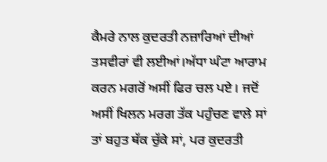ਕੈਮਰੇ ਨਾਲ ਕੁਦਰਤੀ ਨਜ਼ਾਰਿਆਂ ਦੀਆਂ ਤਸਵੀਰਾਂ ਵੀ ਲਈਆਂ।ਅੱਧਾ ਘੰਟਾ ਆਰਾਮ ਕਰਨ ਮਗਰੋਂ ਅਸੀਂ ਫਿਰ ਚਲ ਪਏ। ਜਦੋਂ ਅਸੀਂ ਖਿਲਨ ਮਰਗ ਤੱਕ ਪਹੁੰਚਣ ਵਾਲੇ ਸਾਂ ਤਾਂ ਬਹੁਤ ਥੱਕ ਚੁੱਕੇ ਸਾਂ, ਪਰ ਕੁਦਰਤੀ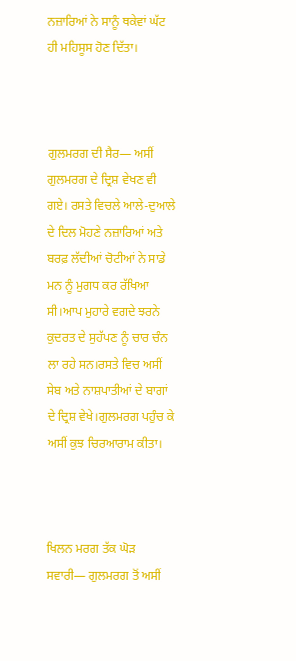ਨਜ਼ਾਰਿਆਂ ਨੇ ਸਾਨੂੰ ਥਕੇਵਾਂ ਘੱਟ ਹੀ ਮਹਿਸੂਸ ਹੋਣ ਦਿੱਤਾ।



ਗੁਲਮਰਗ ਦੀ ਸੈਰ— ਅਸੀਂ ਗੁਲਮਰਗ ਦੇ ਦ੍ਰਿਸ਼ ਵੇਖਣ ਵੀ ਗਏ। ਰਸਤੇ ਵਿਚਲੇ ਆਲੇ-ਦੁਆਲੇ ਦੇ ਦਿਲ ਮੋਹਣੇ ਨਜ਼ਾਰਿਆਂ ਅਤੇ ਬਰਫ਼ ਲੱਦੀਆਂ ਚੋਟੀਆਂ ਨੇ ਸਾਡੇ ਮਨ ਨੂੰ ਮੁਗਧ ਕਰ ਰੱਖਿਆ ਸੀ।ਆਪ ਮੁਹਾਰੇ ਵਗਦੇ ਝਰਨੇ ਕੁਦਰਤ ਦੇ ਸੁਹੱਪਣ ਨੂੰ ਚਾਰ ਚੰਨ ਲਾ ਰਹੇ ਸਨ।ਰਸਤੇ ਵਿਚ ਅਸੀਂ ਸੇਬ ਅਤੇ ਨਾਸ਼ਪਾਤੀਆਂ ਦੇ ਬਾਗਾਂ ਦੇ ਦ੍ਰਿਸ਼ ਵੇਖੇ।ਗੁਲਮਰਗ ਪਹੁੰਚ ਕੇ ਅਸੀਂ ਕੁਝ ਚਿਰਆਰਾਮ ਕੀਤਾ।



ਖਿਲਨ ਮਰਗ ਤੱਕ ਘੋੜ ਸਵਾਰੀ— ਗੁਲਮਰਗ ਤੋਂ ਅਸੀਂ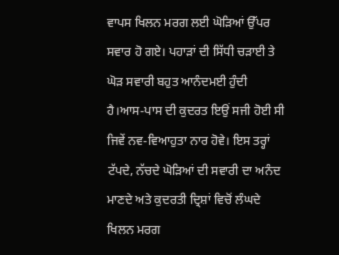ਵਾਪਸ ਖਿਲਨ ਮਰਗ ਲਈ ਘੋੜਿਆਂ ਉੱਪਰ ਸਵਾਰ ਹੋ ਗਏ। ਪਹਾੜਾਂ ਦੀ ਸਿੱਧੀ ਚੜਾਈ ਤੇ ਘੋੜ ਸਵਾਰੀ ਬਹੁਤ ਆਨੰਦਮਈ ਹੁੰਦੀ ਹੈ।ਆਸ-ਪਾਸ ਦੀ ਕੁਦਰਤ ਇਉਂ ਸਜੀ ਹੋਈ ਸੀ ਜਿਵੇਂ ਨਵ-ਵਿਆਹੁਤਾ ਨਾਰ ਹੋਵੇ। ਇਸ ਤਰ੍ਹਾਂ ਟੱਪਦੇ, ਨੱਚਦੇ ਘੋੜਿਆਂ ਦੀ ਸਵਾਰੀ ਦਾ ਅਨੰਦ ਮਾਣਦੇ ਅਤੇ ਕੁਦਰਤੀ ਦ੍ਰਿਸ਼ਾਂ ਵਿਚੋਂ ਲੰਘਦੇ ਖਿਲਨ ਮਰਗ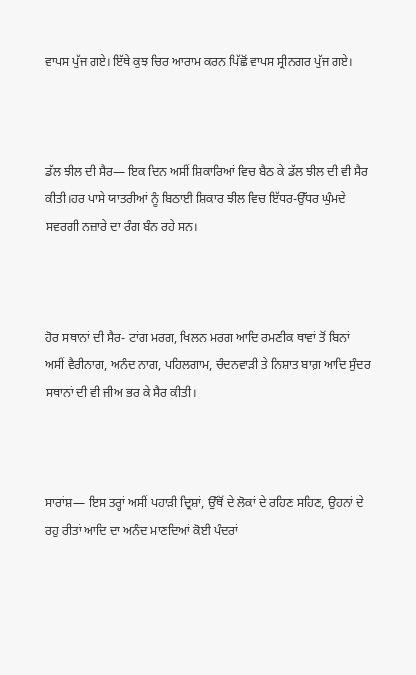ਵਾਪਸ ਪੁੱਜ ਗਏ। ਇੱਥੇ ਕੁਝ ਚਿਰ ਆਰਾਮ ਕਰਨ ਪਿੱਛੋਂ ਵਾਪਸ ਸ੍ਰੀਨਗਰ ਪੁੱਜ ਗਏ।



ਡੱਲ ਝੀਲ ਦੀ ਸੈਰ— ਇਕ ਦਿਨ ਅਸੀਂ ਸ਼ਿਕਾਰਿਆਂ ਵਿਚ ਬੈਠ ਕੇ ਡੱਲ ਝੀਲ ਦੀ ਵੀ ਸੈਰ ਕੀਤੀ।ਹਰ ਪਾਸੇ ਯਾਤਰੀਆਂ ਨੂੰ ਬਿਠਾਈ ਸ਼ਿਕਾਰ ਝੀਲ ਵਿਚ ਇੱਧਰ-ਉੱਧਰ ਘੁੰਮਦੇ ਸਵਰਗੀ ਨਜ਼ਾਰੇ ਦਾ ਰੰਗ ਬੰਨ ਰਹੇ ਸਨ।



ਹੋਰ ਸਥਾਨਾਂ ਦੀ ਸੈਰ- ਟਾਂਗ ਮਰਗ, ਖਿਲਨ ਮਰਗ ਆਦਿ ਰਮਣੀਕ ਥਾਵਾਂ ਤੋਂ ਬਿਨਾਂ ਅਸੀਂ ਵੈਰੀਨਾਗ, ਅਨੰਦ ਨਾਗ, ਪਹਿਲਗਾਮ, ਚੰਦਨਵਾੜੀ ਤੇ ਨਿਸ਼ਾਤ ਬਾਗ਼ ਆਦਿ ਸੁੰਦਰ ਸਥਾਨਾਂ ਦੀ ਵੀ ਜੀਅ ਭਰ ਕੇ ਸੈਰ ਕੀਤੀ।



ਸਾਰਾਂਸ਼— ਇਸ ਤਰ੍ਹਾਂ ਅਸੀਂ ਪਹਾੜੀ ਦ੍ਰਿਸ਼ਾਂ, ਉੱਥੋਂ ਦੇ ਲੋਕਾਂ ਦੇ ਰਹਿਣ ਸਹਿਣ, ਉਹਨਾਂ ਦੇ ਰਹੁ ਰੀਤਾਂ ਆਦਿ ਦਾ ਅਨੰਦ ਮਾਣਦਿਆਂ ਕੋਈ ਪੰਦਰਾਂ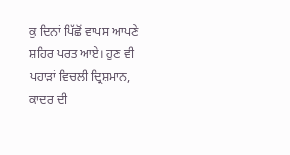ਕੁ ਦਿਨਾਂ ਪਿੱਛੋਂ ਵਾਪਸ ਆਪਣੇ ਸ਼ਹਿਰ ਪਰਤ ਆਏ। ਹੁਣ ਵੀ ਪਹਾੜਾਂ ਵਿਚਲੀ ਦ੍ਰਿਸ਼ਮਾਨ, ਕਾਦਰ ਦੀ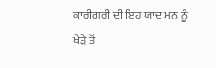ਕਾਰੀਗਰੀ ਦੀ ਇਹ ਯਾਦ ਮਨ ਨੂੰ ਖੇੜੇ ਤੋਂ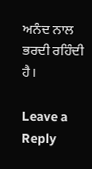ਅਨੰਦ ਨਾਲ ਭਰਦੀ ਰਹਿੰਦੀ ਹੈ।

Leave a Reply